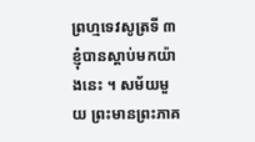ព្រហ្មទេវសូត្រទី ៣
ខ្ញុំបានស្តាប់មកយ៉ាងនេះ ។ សម័យមួយ ព្រះមានព្រះភាគ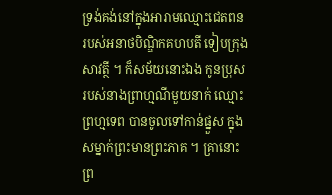ទ្រង់គង់នៅក្នុងអារាមឈ្មោះជេតពន របស់អនាថបិណ្ឌិកគហបតី ទៀបក្រុង សាវត្ថី ។ ក៏សម័យនោះឯង កូនប្រុសរបស់នាងព្រាហ្មណីមួយនាក់ ឈ្មោះ ព្រហ្មទេព បានចូលទៅកាន់ផ្នួស ក្នុងសម្នាក់ព្រះមានព្រះភាគ ។ គ្រានោះ ព្រ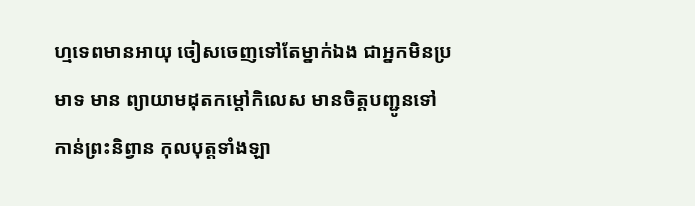ហ្មទេពមានអាយុ ចៀសចេញទៅតែម្នាក់ឯង ជាអ្នកមិនប្រមាទ មាន ព្យាយាមដុតកម្តៅកិលេស មានចិត្តបញ្ជូនទៅកាន់ព្រះនិព្វាន កុលបុត្តទាំងឡា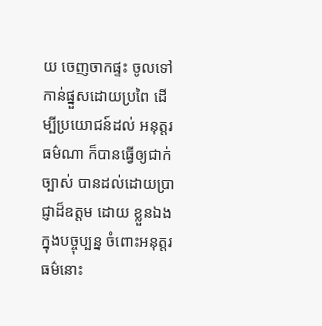យ ចេញចាកផ្ទះ ចូលទៅកាន់ផ្នួសដោយប្រពៃ ដើម្បីប្រយោជន៍ដល់ អនុត្តរធម៌ណា ក៏បានធ្វើឲ្យជាក់ច្បាស់ បានដល់ដោយប្រាជ្ញាដ៏ឧត្តម ដោយ ខ្លួនឯង ក្នុងបច្ចុប្បន្ន ចំពោះអនុត្តរធម៌នោះ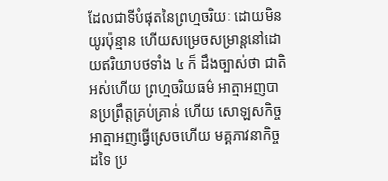ដែលជាទីបំផុតនៃព្រហ្មចរិយៈ ដោយមិនយូរប៉ុន្មាន ហើយសម្រេចសម្រាន្តនៅដោយឥរិយាបថទាំង ៤ ក៏ ដឹងច្បាស់ថា ជាតិអស់ហើយ ព្រហ្មចរិយធម៌ អាត្មាអញបានប្រព្រឹត្តគ្រប់គ្រាន់ ហើយ សោឡសកិច្ចអាត្មាអញធ្វើស្រេចហើយ មគ្គភាវនាកិច្ចដទៃ ប្រ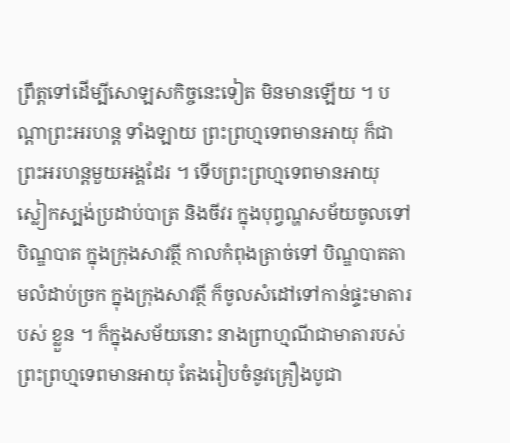ព្រឹត្តទៅដើម្បីសោឡសកិច្ចនេះទៀត មិនមានឡើយ ។ បណ្តាព្រះអរហន្ត ទាំងឡាយ ព្រះព្រហ្មទេពមានអាយុ ក៏ជាព្រះអរហន្តមួយអង្គដែរ ។ ទើបព្រះព្រហ្មទេពមានអាយុ ស្លៀកស្បង់ប្រដាប់បាត្រ និងចីវរ ក្នុងបុព្វណ្ហសម័យចូលទៅបិណ្ឌបាត ក្នុងក្រុងសាវត្ថី កាលកំពុងត្រាច់ទៅ បិណ្ឌបាតតាមលំដាប់ច្រក ក្នុងក្រុងសាវត្ថី ក៏ចូលសំដៅទៅកាន់ផ្ទះមាតារបស់ ខ្លួន ។ ក៏ក្នុងសម័យនោះ នាងព្រាហ្មណីជាមាតារបស់ព្រះព្រហ្មទេពមានអាយុ តែងរៀបចំនូវគ្រឿងបូជា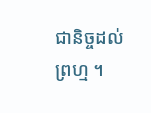ជានិច្ចដល់ព្រហ្ម ។